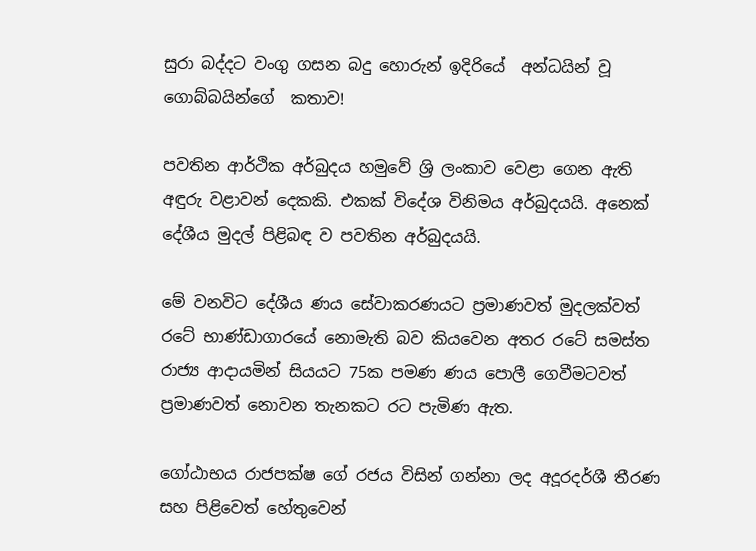සුරා බද්දට වංගු ගසන බදු හොරුන් ඉදිරියේ  අන්ධයින් වූ ගොබ්බයින්ගේ  කතාව!

පවතින ආර්ථික අර්බුදය හමුවේ ශ්‍රි ලංකාව වෙළා ගෙන ඇති අඳුරු වළාවන් දෙකකි. එකක් විදේශ විනිමය අර්බුදයයි. අනෙක් දේශීය මුදල් පිළිබඳ ව පවතින අර්බුදයයි.

මේ වනවිට දේශීය ණය සේවාකරණයට ප්‍රමාණවත් මුදලක්වත් රටේ භාණ්ඩාගාරයේ නොමැති බව කියවෙන අතර රටේ සමස්ත රාජ්‍ය ආදායමින් සියයට 75ක පමණ ණය පොලී ගෙවීමටවත් ප්‍රමාණවත් නොවන තැනකට රට පැමිණ ඇත.

ගෝඨාභය රාජපක්ෂ ගේ රජය විසින් ගන්නා ලද අදූරදර්ශී තීරණ සහ පිළිවෙත් හේතුවෙන්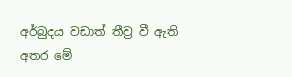අර්බුදය වඩාත් තීව්‍ර වී ඇති අතර මේ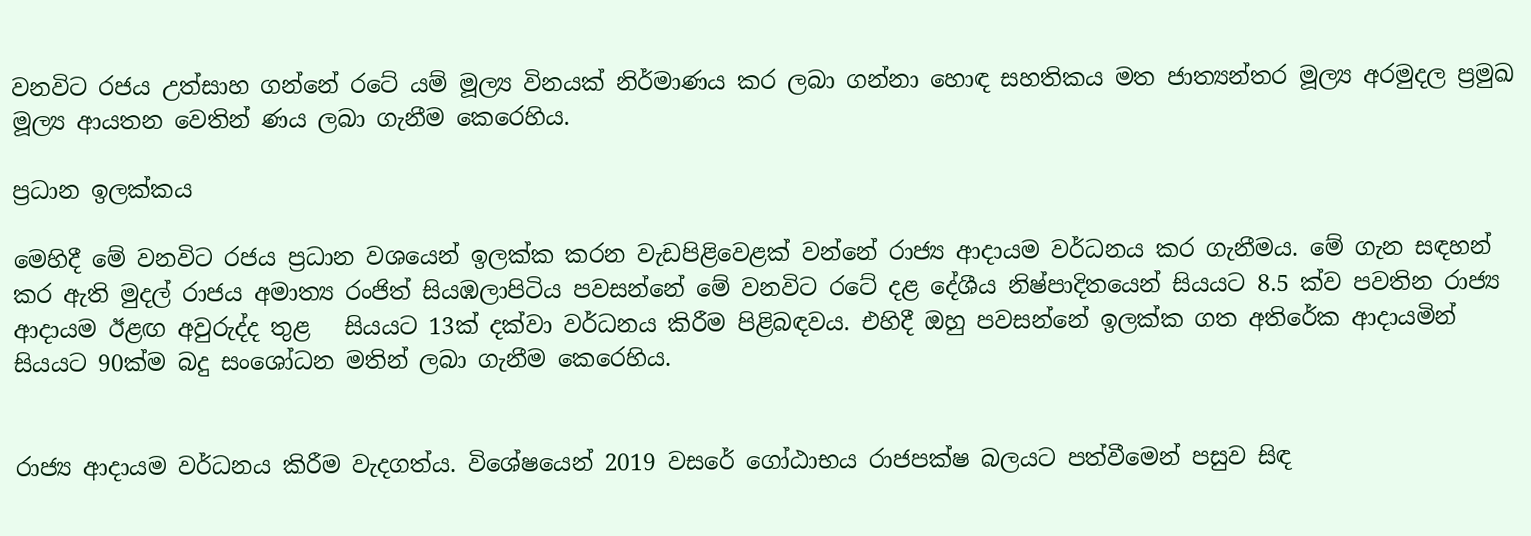වනවිට රජය උත්සාහ ගන්නේ රටේ යම් මූල්‍ය විනයක් නිර්මාණය කර ලබා ගන්නා හොඳ සහතිකය මත ජාත්‍යන්තර මූල්‍ය අරමුදල ප්‍රමුඛ මූල්‍ය ආයතන වෙතින් ණය ලබා ගැනීම කෙරෙහිය.

ප්‍රධාන ඉලක්කය

මෙහිදී මේ වනවිට රජය ප්‍රධාන වශයෙන් ඉලක්ක කරන වැඩපිළිවෙළක් වන්නේ රාජ්‍ය ආදායම වර්ධනය කර ගැනීමය. මේ ගැන සඳහන් කර ඇති මුදල් රාජය අමාත්‍ය රංජිත් සියඹලාපිටිය පවසන්නේ මේ වනවිට රටේ දළ දේශීය නිෂ්පාදිතයෙන් සියයට 8.5 ක්ව පවතින රාජ්‍ය ආදායම ඊළඟ අවුරුද්ද තුළ   සියයට 13ක් දක්වා වර්ධනය කිරීම පිළිබඳවය. එහිදී ඔහු පවසන්නේ ඉලක්ක ගත අතිරේක ආදායමින් සියයට 90ක්ම බදු සංශෝධන මතින් ලබා ගැනීම කෙරෙහිය.


රාජ්‍ය ආදායම වර්ධනය කිරීම වැදගත්ය. විශේෂයෙන් 2019 වසරේ ගෝඨාභය රාජපක්ෂ බලයට පත්වීමෙන් පසුව සිඳ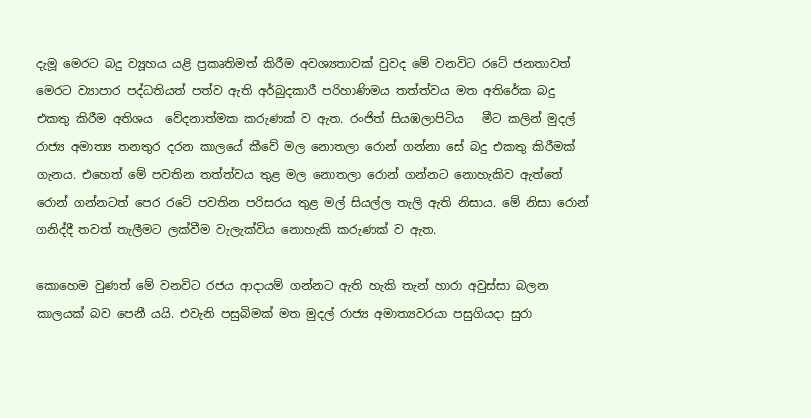දැමූ මෙරට බදු ව්‍යූහය යළි ප්‍රකෘතිමත් කිරීම අවශ්‍යතාවක් වුවද මේ වනවිට රටේ ජනතාවත් මෙරට ව්‍යාපාර පද්ධතියත් පත්ව ඇති අර්බුදකාරී පරිහාණිමය තත්ත්වය මත අතිරේක බදු එකතු කිරීම අතිශය  වේදනාත්මක කරුණක් ව ඇත. රංජිත් සියඹලාපිටිය   මීට කලින් මුදල් රාජ්‍ය අමාත්‍ය තනතුර දරන කාලයේ කීවේ මල නොතලා රොන් ගන්නා සේ බදු එකතු කිරීමක් ගැනය. එහෙත් මේ පවතින තත්ත්වය තුළ මල නොතලා රොන් ගන්නට නොහැකිව ඇත්තේ රොන් ගන්නටත් පෙර රටේ පවතින පරිසරය තුළ මල් සියල්ල තැලි ඇති නිසාය. මේ නිසා රොන් ගනිද්දී තවත් තැලීමට ලක්වීම වැලැක්විය නොහැකි කරුණක් ව ඇත.

කොහෙම වුණත් මේ වනවිට රජය ආදායම් ගන්නට ඇති හැකි තැන් හාරා අවුස්සා බලන කාලයක් බව පෙනී යයි. එවැනි පසුබිමක් මත මුදල් රාජ්‍ය අමාත්‍යවරයා පසුගියදා සුරා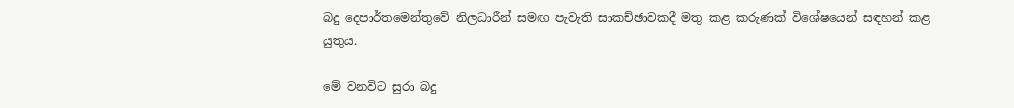බදු දෙපාර්තමෙන්තුවේ නිලධාරීන් සමඟ පැවැති සාකච්ඡාවකදී මතු කළ කරුණක් විශේෂයෙන් සඳහන් කළ යුතුය.

මේ වනවිට සුරා බදු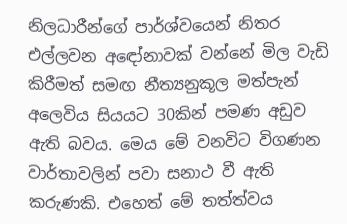නිලධාරීන්ගේ පාර්ශ්වයෙන් නිතර එල්ලවන අඳෝනාවක් වන්නේ මිල වැඩි කිරීමත් සමඟ නීත්‍යනුකූල මත්පැන් අලෙවිය සියයට 30කින් පමණ අඩුව ඇති බවය. මෙය මේ වනවිට විගණන වාර්තාවලින් පවා සනාථ වී ඇති  කරුණකි. එහෙත් මේ තත්ත්වය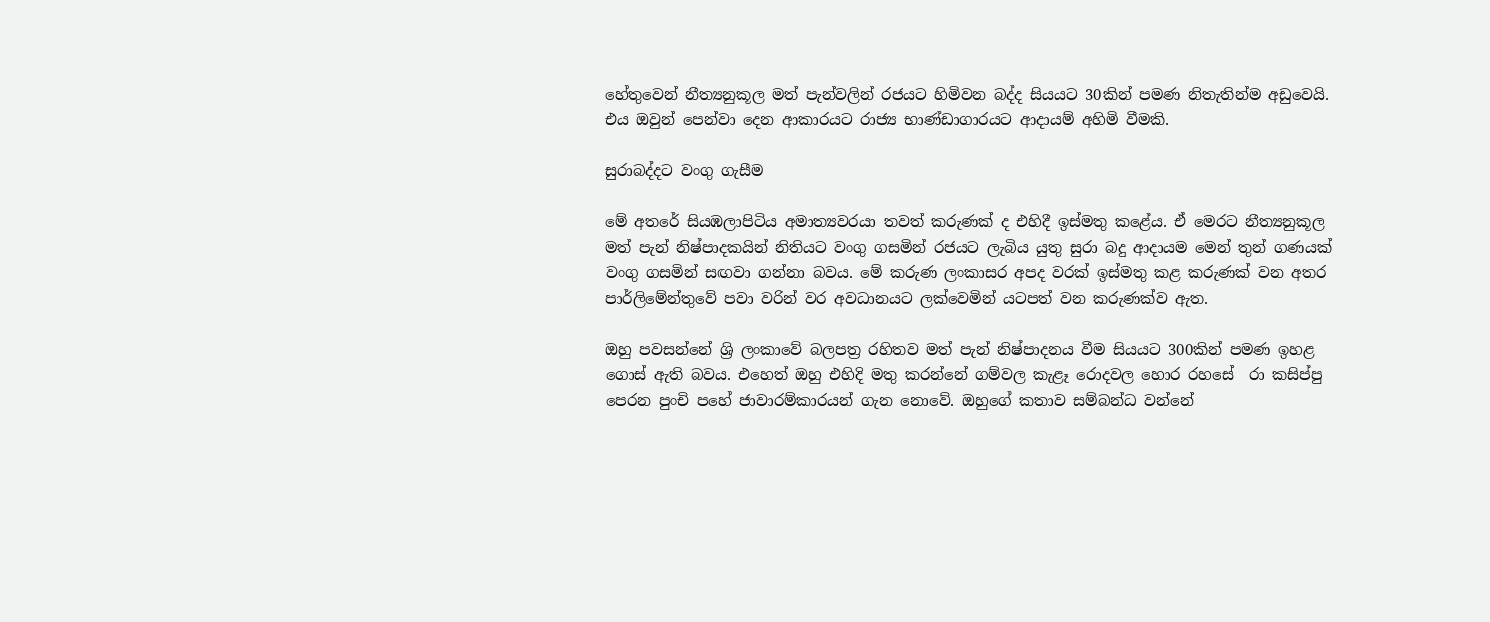හේතුවෙන් නීත්‍යනුකූල මත් පැන්වලින් රජයට හිමිවන බද්ද සියයට 30කින් පමණ නිතැතින්ම අඩුවෙයි. එය ඔවුන් පෙන්වා දෙන ආකාරයට රාජ්‍ය භාණ්ඩාගාරයට ආදායම් අහිමි වීමකි.

සුරාබද්දට වංගු ගැසීම

මේ අතරේ සියඹලාපිටිය අමාත්‍යවරයා තවත් කරුණක් ද එහිදී ඉස්මතු කළේය. ඒ මෙරට නීත්‍යනුකූල මත් පැන් නිෂ්පාදකයින් නිතියට වංගු ගසමින් රජයට ලැබිය යුතු සුරා බදු ආදායම මෙන් තුන් ගණයක් වංගු ගසමින් සඟවා ගන්නා බවය. මේ කරුණ ලංකාසර අපද වරක් ඉස්මතු කළ කරුණක් වන අතර පාර්ලිමේන්තුවේ පවා වරින් වර අවධානයට ලක්වෙමින් යටපත් වන කරුණක්ව ඇත.

ඔහු පවසන්නේ ශ්‍රි ලංකාවේ බලපත්‍ර රහිතව මත් පැන් නිෂ්පාදනය වීම සියයට 300කින් පමණ ඉහළ ගොස් ඇති බවය. එහෙත් ඔහු එහිදි මතු කරන්නේ ගම්වල කැළෑ රොදවල හොර රහසේ  රා කසිප්පු පෙරන පුංචි පහේ ජාවාරම්කාරයන් ගැන නොවේ. ඔහුගේ කතාව සම්බන්ධ වන්නේ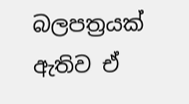බලපත්‍රයක් ඇතිව ඒ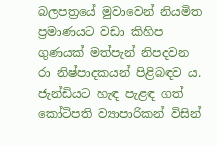බලපත්‍රයේ මුවාවෙන් නියමිත ප්‍රමාණයට වඩා කිහිප ගුණයක් මත්පැන් නිපදවන රා නිෂ්පාදකයන් පිළිබඳව ය. ජැන්ඩියට හැඳ පැළඳ ගත් කෝටිපති ව්‍යාපාරිකන් විසින්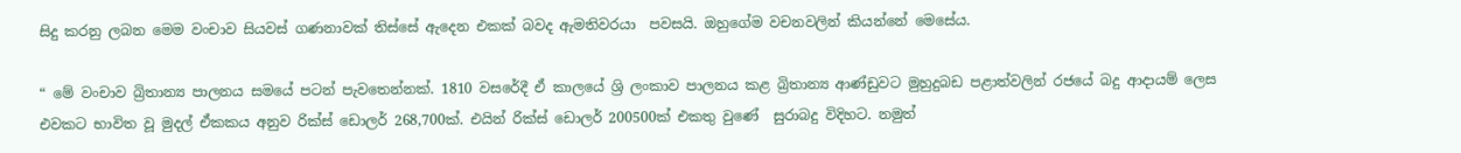සිදු කරනු ලබන මෙම වංචාව සියවස් ගණනාවක් තිස්සේ ඇදෙන එකක් බවද ඇමතිවරයා  පවසයි. ඔහුගේම වචනවලින් කියන්නේ මෙසේය.

“ මේ වංචාව බ්‍රිතාන්‍ය පාලනය සමයේ පටන් පැවතෙන්නක්. 1810 වසරේදී ඒ කාලයේ ශ්‍රි ලංකාව පාලනය කළ බ්‍රිතාන්‍ය ආණ්ඩුවට මුහුදුබඩ පළාත්වලින් රජයේ බදු ආදායම් ලෙස එවකට භාවිත වූ මුදල් ඒකකය අනුව රික්ස් ඩොලර් 268,700ක්. එයින් රික්ස් ඩොලර් 200500ක් එකතු වුණේ  සුරාබදු විදිහට. නමුත්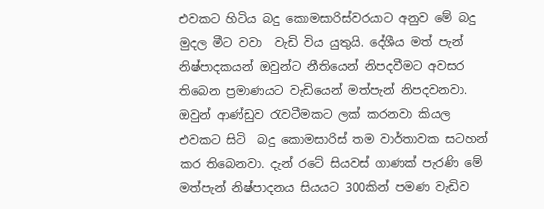එවකට හිටිය බදු කොමසාරිස්වරයාට අනුව මේ බදු මුදල මීට වවා  වැඩි විය යුතුයි. දේශීය මත් පැන් නිෂ්පාදකයන් ඔවුන්ට නීතියෙන් නිපදවීමට අවසර තිබෙන ප්‍රමාණයට වැඩියෙන් මත්පැන් නිපදවනවා. ඔවුන් ආණ්ඩුව රැවටීමකට ලක් කරනවා කියල  එවකට සිටි  බදු කොමසාරිස් තම වාර්තාවක සටහන් කර තිබෙනවා. දැන් රටේ සියවස් ගාණක් පැරණි මේ  මත්පැන් නිෂ්පාදනය සියයට 300කින් පමණ වැඩිව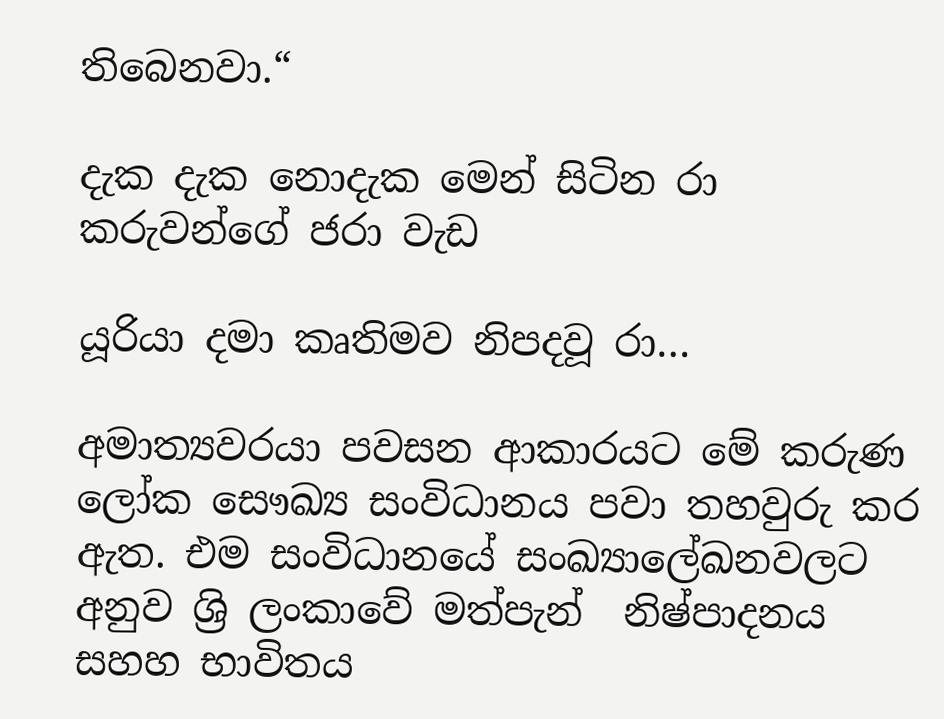තිබෙනවා.“

දැක දැක නොදැක මෙන් සිටින රා කරුවන්ගේ ජරා වැඩ

යූරියා දමා කෘතිමව නිපදවූ රා…

අමාත්‍යවරයා පවසන ආකාරයට මේ කරුණ ලෝක සෞඛ්‍ය සංවිධානය පවා තහවුරු කර ඇත. එම සංවිධානයේ සංඛ්‍යාලේඛනවලට අනුව ශ්‍රි ලංකාවේ මත්පැන්  නිෂ්පාදනය සහහ භාවිතය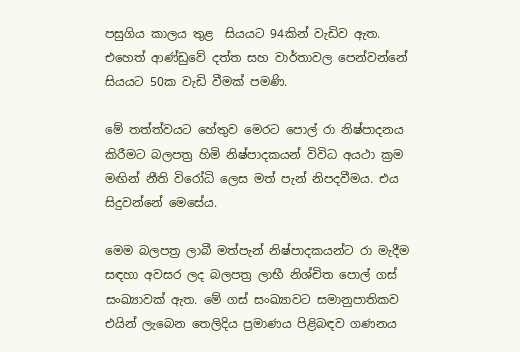පසුගිය කාලය තුළ  සියයට 94කින් වැඩිව ඇත. එහෙත් ආණ්ඩුවේ දත්ත සහ වාර්තාවල පෙන්වන්නේ සියයට 50ක වැඩි වීමක් පමණි.

මේ තත්ත්වයට හේතුව මෙරට පොල් රා නිෂ්පාදනය කිරීමට බලපත්‍ර හිමි නිෂ්පාදකයන් විවිධ අයථා ක්‍රම මඟින් නීති විරෝධි ලෙස මත් පැන් නිපදවීමය. එය සිදුවන්නේ මෙසේය.

මෙම බලපත්‍ර ලාබී මත්පැන් නිෂ්පාදකයන්ට රා මැදීම සඳහා අවසර ලද බලපත්‍ර ලාභී නිශ්චිත පොල් ගස් සංඛ්‍යාවක් ඇත. මේ ගස් සංඛ්‍යාවට සමානුපාතිකව එයින් ලැබෙන තෙලිදිය ප්‍රමාණය පිළිබඳව ගණනය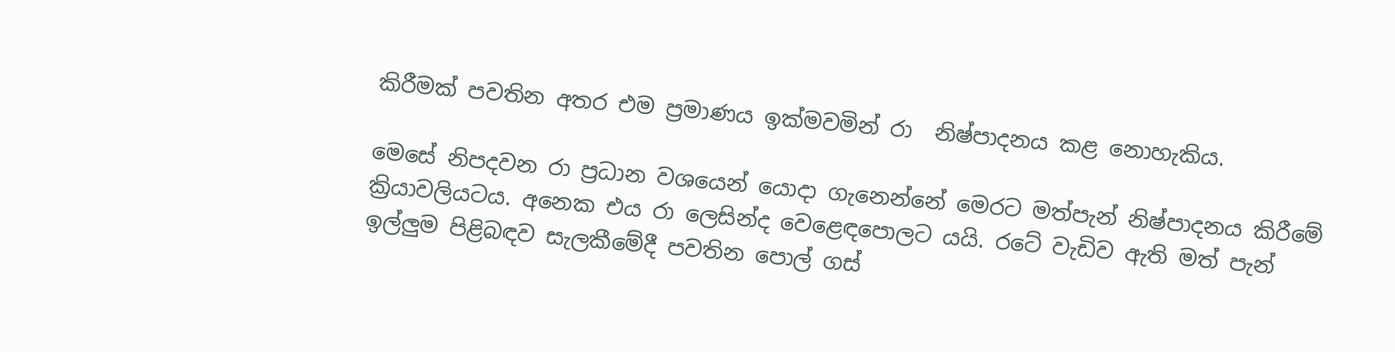කිරීමක් පවතින අතර එම ප්‍රමාණය ඉක්මවමින් රා  නිෂ්පාදනය කළ නොහැකිය.

මෙසේ නිපදවන රා ප්‍රධාන වශයෙන් යොදා ගැනෙන්නේ මෙරට මත්පැන් නිෂ්පාදනය කිරීමේ ක්‍රියාවලියටය. අනෙක එය රා ලෙසින්ද වෙළෙඳපොලට යයි. රටේ වැඩිව ඇති මත් පැන් ඉල්ලුම පිළිබඳව සැලකීමේදී පවතින පොල් ගස්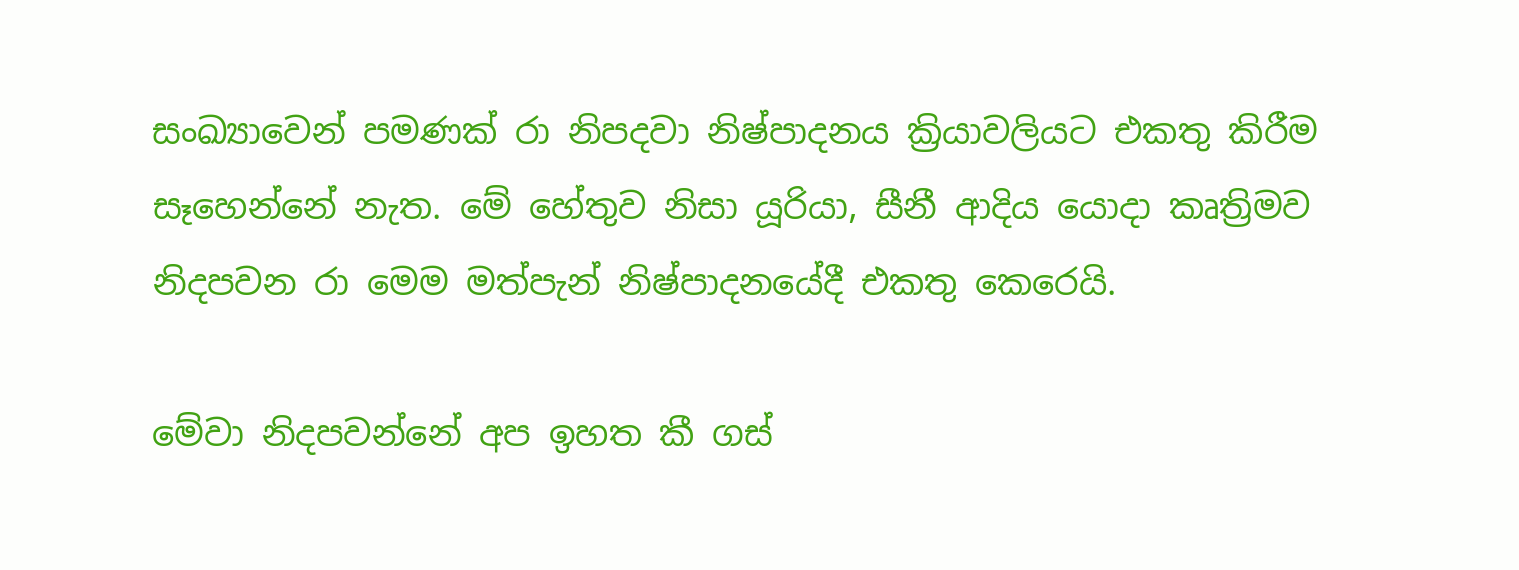සංඛ්‍යාවෙන් පමණක් රා නිපදවා නිෂ්පාදනය ක්‍රියාවලියට එකතු කිරීම සෑහෙන්නේ නැත. මේ හේතුව නිසා යූරියා, සීනී ආදිය යොදා කෘත්‍රිමව නිදපවන රා මෙම මත්පැන් නිෂ්පාදනයේදී එකතු කෙරෙයි.

මේවා නිදපවන්නේ අප ඉහත කී ගස්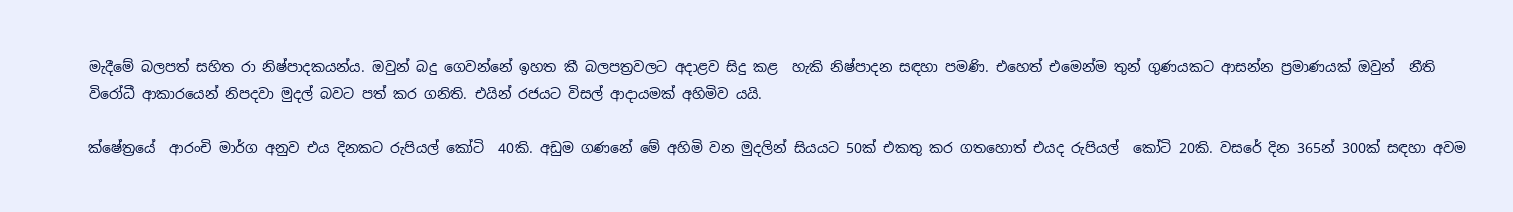මැදීමේ බලපත් සහිත රා නිෂ්පාදකයන්ය. ඔවුන් බදු ගෙවන්නේ ඉහත කී බලපත්‍රවලට අදාළව සිදු කළ  හැකි නිෂ්පාදන සඳහා පමණි. එහෙත් එමෙන්ම තුන් ගුණයකට ආසන්න ප්‍රමාණයක් ඔවුන්  නීති විරෝධී ආකාරයෙන් නිපදවා මුදල් බවට පත් කර ගනිති. එයින් රජයට විසල් ආදායමක් අහිමිව යයි.

ක්ෂේත්‍රයේ  ආරංචි මාර්ග අනුව එය දිනකට රුපියල් කෝටි  40කි. අඩුම ගණනේ මේ අහිමි වන මුදලින් සියයට 50ක් එකතු කර ගතහොත් එයද රුපියල්  කෝටි 20කි. වසරේ දින 365න් 300ක් සඳහා අවම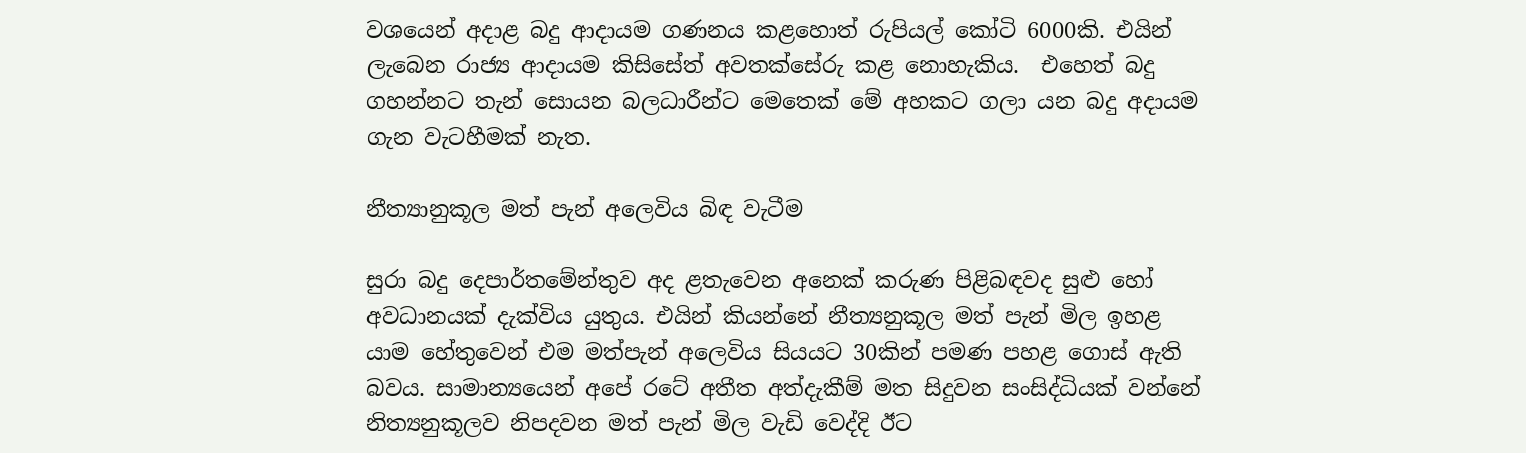වශයෙන් අදාළ බදු ආදායම ගණනය කළහොත් රුපියල් කෝටි 6000කි. එයින් ලැබෙන රාජ්‍ය ආදායම කිසිසේත් අවතක්සේරු කළ නොහැකිය.  එහෙත් බදු ගහන්නට තැන් සොයන බලධාරීන්ට මෙතෙක් මේ අහකට ගලා යන බදු අදායම ගැන වැටහීමක් නැත.

නීත්‍යානුකූල මත් පැන් අලෙවිය බිඳ වැටීම

සුරා බදු දෙපාර්තමේන්තුව අද ළතැවෙන අනෙක් කරුණ පිළිබඳවද සුළු හෝ අවධානයක් දැක්විය යුතුය. එයින් කියන්නේ නීත්‍යනුකූල මත් පැන් මිල ඉහළ යාම හේතුවෙන් එම මත්පැන් අලෙවිය සියයට 30කින් පමණ පහළ ගොස් ඇති බවය. සාමාන්‍යයෙන් අපේ රටේ අතීත අත්දැකීම් මත සිදුවන සංසිද්ධියක් වන්නේ නිත්‍යනුකූලව නිපදවන මත් පැන් මිල වැඩි වෙද්දි ඊට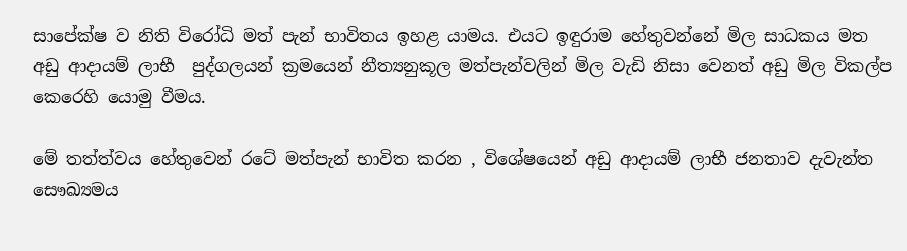සාපේක්ෂ ව නිති විරෝධි මත් පැන් භාවිතය ඉහළ යාමය. එයට ඉඳුරාම හේතුවන්නේ මිල සාධකය මත අඩු ආදායම් ලාභී  පුද්ගලයන් ක්‍රමයෙන් නීත්‍යනුකූල මත්පැන්වලින් මිල වැඩි නිසා වෙනත් අඩු මිල විකල්ප කෙරෙහි යොමු වීමය.

මේ තත්ත්වය හේතුවෙන් රටේ මත්පැන් භාවිත කරන , විශේෂයෙන් අඩු ආදායම් ලාභී ජනතාව දැවැන්ත සෞඛ්‍යමය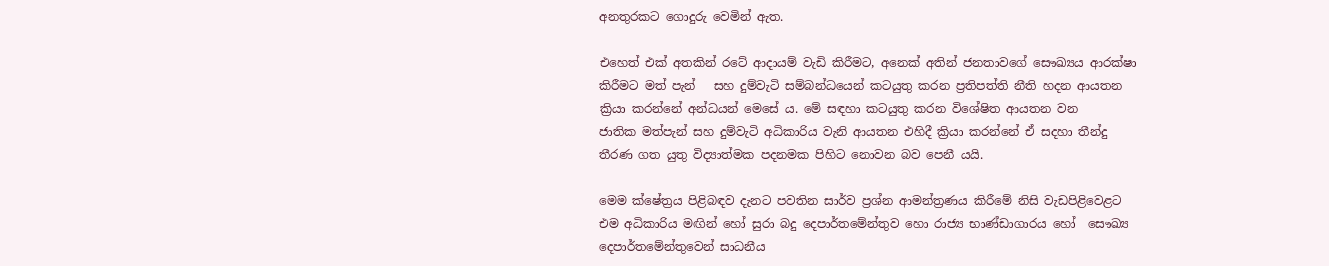අනතුරකට ගොදුරු වෙමින් ඇත.

එහෙත් එක් අතකින් රටේ ආදායම් වැඩි කිරීමට, අනෙක් අතින් ජනතාවගේ සෞඛ්‍යය ආරක්ෂා කිරීමට මත් පැන්   සහ දුම්වැටි සම්බන්ධයෙන් කටයුතු කරන ප්‍රතිපත්ති නීති හදන ආයතන ක්‍රියා කරන්නේ අන්ධයන් මෙසේ ය. මේ සඳහා කටයුතු කරන විශේෂිත ආයතන වන    ජාතික මත්පැන් සහ දුම්වැටි අධිකාරිය වැනි ආයතන එහිදී ක්‍රියා කරන්නේ ඒ සදහා තීන්දු තීරණ ගත යුතු විද්‍යාත්මක පදනමක පිහිට නොවන බව පෙනී යයි.

මෙම ක්ෂේත්‍රය පිළිබඳව දැනට පවතින සාර්ව ප්‍රශ්න ආමන්ත්‍රණය කිරීමේ නිසි වැඩපිළිවෙළට එම අධිකාරිය මඟින් හෝ සුරා බදු දෙපාර්තමේන්තුව හො රාජ්‍ය භාණ්ඩාගාරය හෝ  සෞඛ්‍ය දෙපාර්තමේන්තුවෙන් සාධනීය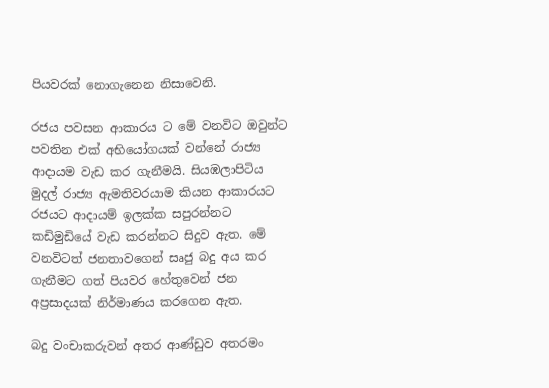පියවරක් නොගැනෙන නිසාවෙනි.

රජය පවසන ආකාරය ට මේ වනවිට ඔවුන්ට පවතින එක් අභියෝගයක් වන්නේ රාජ්‍ය ආදායම වැඩ කර ගැනීමයි. සියඹලාපිටිය මුදල් රාජ්‍ය ඇමතිවරයාම කියන ආකාරයට රජයට ආදායම් ඉලක්ක සපුරන්නට කඩිමුඩියේ වැඩ කරන්නට සිදුව ඇත. මේ වනවිටත් ජනතාවගෙන් සෘජු බදු අය කර ගැනීමට ගත් පියවර හේතුවෙන් ජන අප්‍රසාදයක් නිර්මාණය කරගෙන ඇත.

බදු වංචාකරුවන් අතර ආණ්ඩුව අතරමං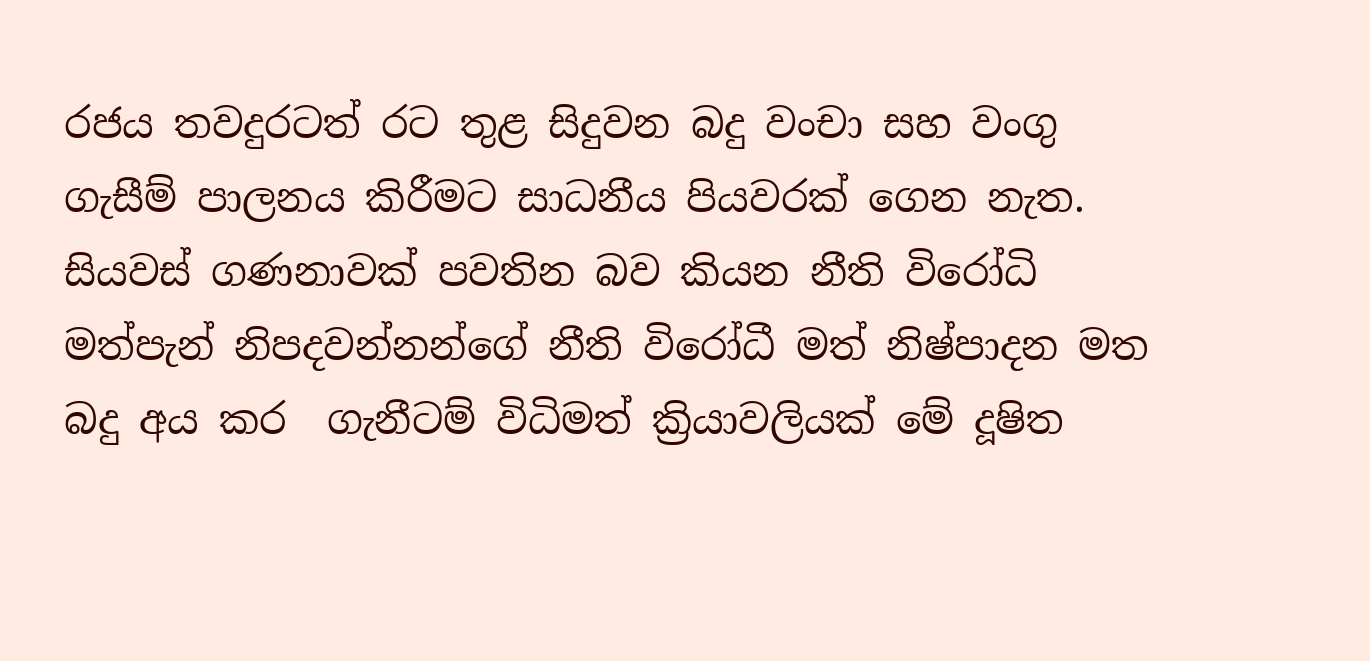රජය තවදුරටත් රට තුළ සිදුවන බදු වංචා සහ වංගු ගැසීම් පාලනය කිරීමට සාධනීය පියවරක් ගෙන නැත. සියවස් ගණනාවක් පවතින බව කියන නීති විරෝධි මත්පැන් නිපදවන්නන්ගේ නීති විරෝධී මත් නිෂ්පාදන මත බදු අය කර  ගැනීටම් විධිමත් ක්‍රියාවලියක් මේ දූෂිත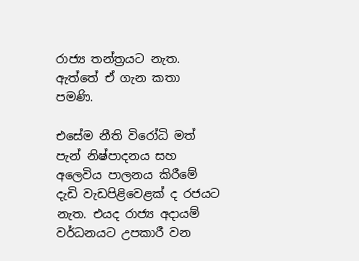රාජ්‍ය තන්ත්‍රයට නැත. ඇත්තේ ඒ ගැන කතා පමණි.

එසේම නීති විරෝධි මත් පැන් නිෂ්පාදනය සහ අලෙවිය පාලනය කිරීමේ දැඩි වැඩපිළි‍වෙළක් ද රජයට නැත. එයද රාජ්‍ය අදායම් වර්ධනයට උපකාරී වන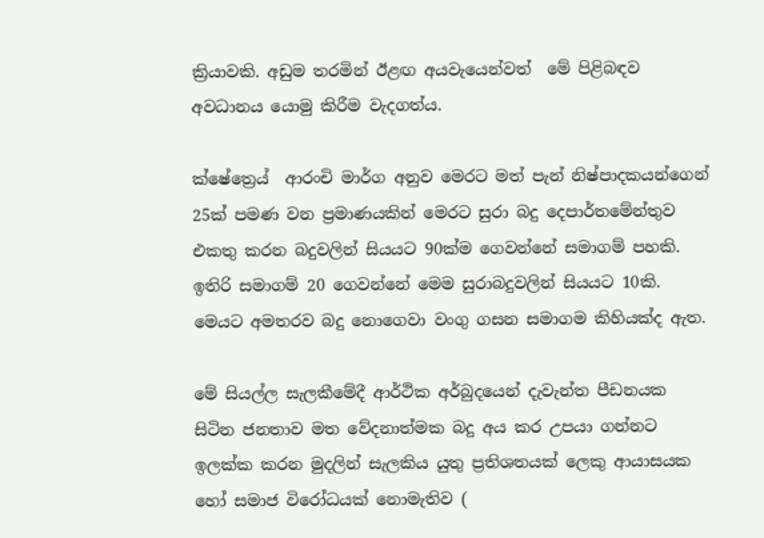ක්‍රියාවකි. අඩුම තරමින් ඊළඟ අයවැයෙන්වත්  මේ පිළිබඳව අවධානය යොමු කිරීම වැදගත්ය.

ක්ෂේත්‍රෙය්  ආරංචි මාර්ග අනුව මෙරට මත් පැන් නිෂ්පාදකයන්ගෙන් 25ක් පමණ වන ප්‍රමාණයකින් මෙරට සුරා බදු දෙපාර්තමේන්තුව එකතු කරන බදුවලින් සියයට 90ක්ම ගෙවන්නේ සමාගම් පහකි. ඉතිරි සමාගම් 20 ගෙවන්නේ මෙම සුරාබදුවලින් සියයට 10කි. මෙයට අමතරව බදු නොගෙවා වංගු ගසන සමාගම කිහියක්ද ඇත.

මේ සියල්ල සැලකීමේදී ආර්ථික අර්බුදයෙන් දැවැන්ත පීඩනයක සිටින ජනතාව මත වේදනාත්මක බදු අය කර උපයා ගන්නට ඉලක්ක කරන මුදලින් සැලකිය යුතු ප්‍රතිශතයක් ලෙකු ආයාසයක හෝ සමාජ විරෝධයක් නොමැතිව (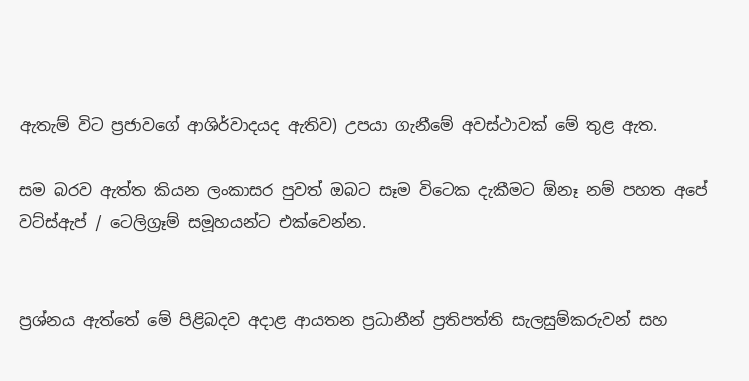ඇතැම් විට ප්‍රජාවගේ ආශිර්වාදයද ඇතිව) උපයා ගැනීමේ අවස්ථාවක් මේ තුළ ඇත.

සම බරව ඇත්ත කියන ලංකාසර පුවත් ඔබට සෑම විටෙක දැකීමට ඕනෑ නම් පහත අපේ වට්ස්ඇප් / ටෙලිග්‍රෑම් සමූහයන්ට එක්වෙන්න.


ප්‍රශ්නය ඇත්තේ මේ පිළිබදව අදාළ ආයතන ප්‍රධානීන් ප්‍රතිපත්ති සැලසුම්කරුවන් සහ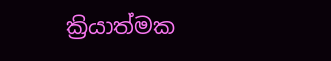ක්‍රියාත්මක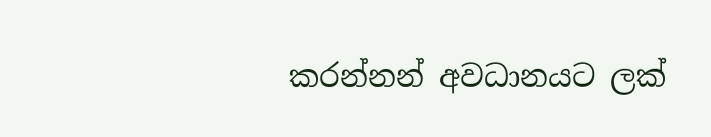කරන්නන් අවධානයට ලක්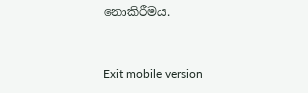නොකිරීමය.



Exit mobile version